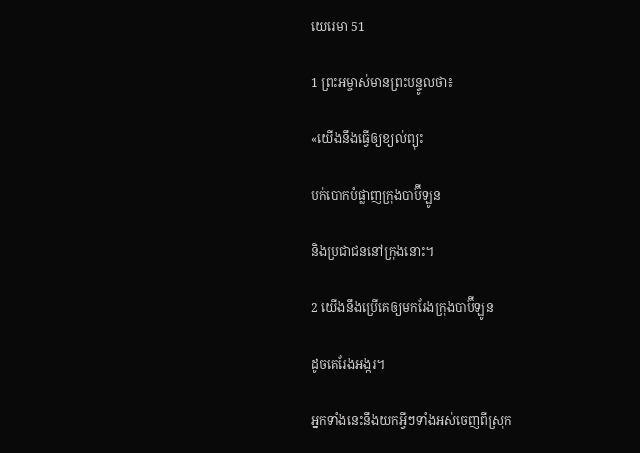យេរេមា 51

1 ព្រះ‌អម្ចាស់មានព្រះ‌បន្ទូលថា៖

«យើងនឹងធ្វើឲ្យខ្យល់ព្យុះ

បក់បោកបំផ្លាញក្រុងបាប៊ី‌ឡូន

និងប្រជា‌ជននៅក្រុងនោះ។

2 យើងនឹងប្រើគេឲ្យមករែងក្រុងបាប៊ី‌ឡូន

ដូចគេរែងអង្ករ។

អ្នកទាំងនេះនឹងយកអ្វីៗទាំងអស់ចេញពីស្រុក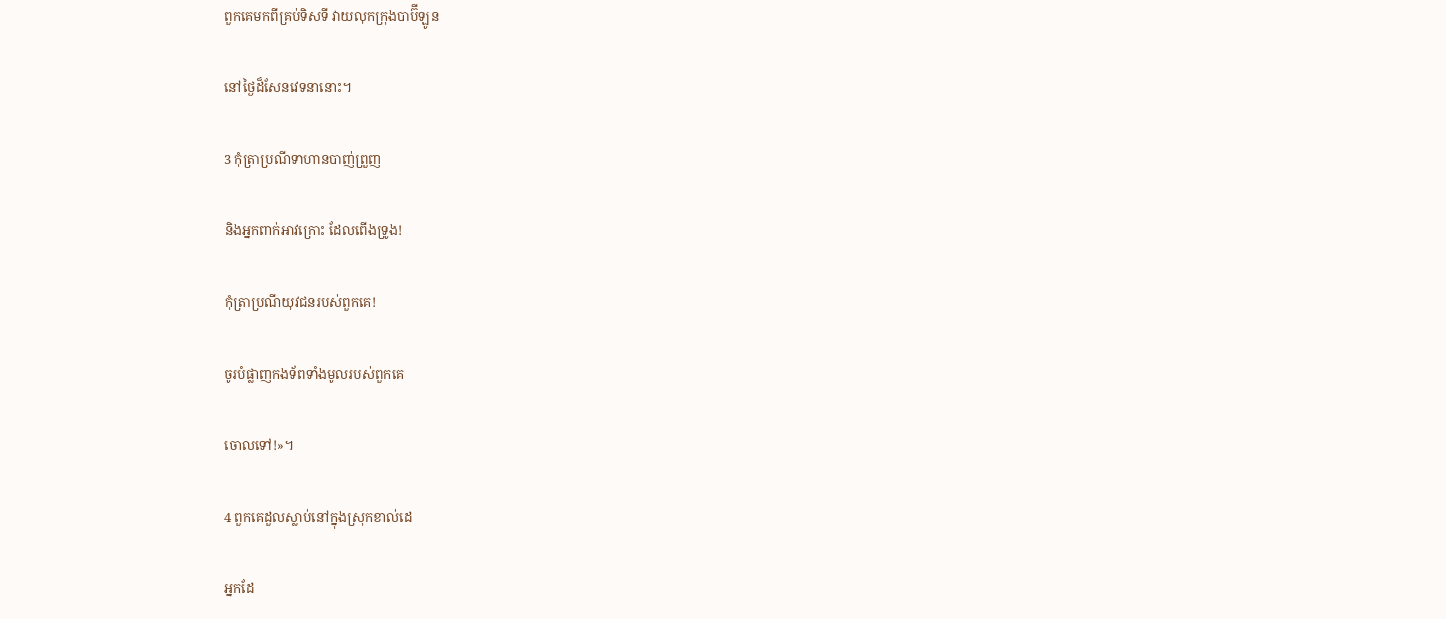ពួកគេមកពីគ្រប់ទិស‌ទី វាយលុកក្រុងបាប៊ី‌ឡូន

នៅថ្ងៃដ៏សែនវេទនានោះ។

3 កុំត្រាប្រណីទាហានបាញ់ព្រួញ

និងអ្នកពាក់អាវ‌ក្រោះ ដែលពើងទ្រូង!

កុំត្រាប្រណីយុវជនរបស់ពួកគេ!

ចូរបំផ្លាញកង‌ទ័ពទាំងមូលរបស់ពួកគេ

ចោលទៅ!»។

4 ពួកគេដួលស្លាប់នៅក្នុងស្រុកខាល់ដេ

អ្នកដែ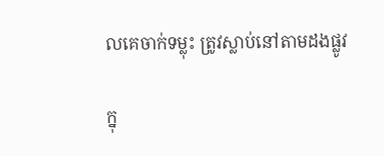លគេចាក់ទម្លុះ ត្រូវស្លាប់នៅតាមដងផ្លូវ

ក្នុ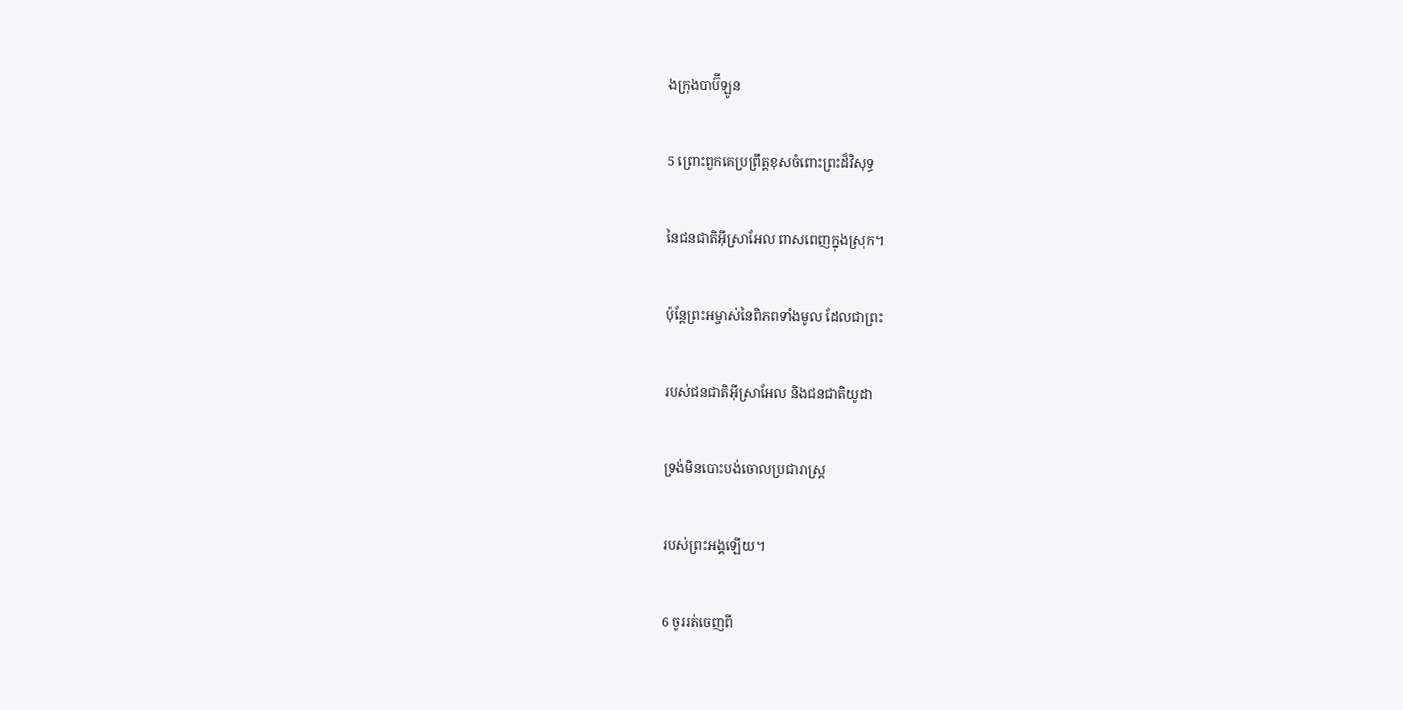ងក្រុងបាប៊ី‌ឡូន

5 ព្រោះពួកគេប្រព្រឹត្តខុសចំពោះព្រះដ៏‌វិសុទ្ធ

នៃជន‌ជាតិអ៊ីស្រា‌អែល ពាស‌ពេញក្នុងស្រុក។

ប៉ុន្តែព្រះ‌អម្ចាស់នៃពិភពទាំងមូល ដែលជាព្រះ

របស់ជន‌ជាតិអ៊ីស្រា‌អែល និងជន‌ជាតិយូដា

ទ្រង់មិនបោះបង់ចោលប្រជា‌រាស្ត្រ

របស់ព្រះ‌អង្គឡើយ។

6 ចូររត់ចេញពី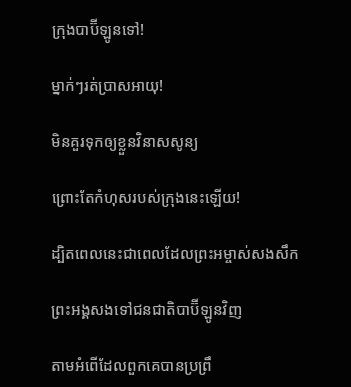ក្រុងបាប៊ី‌ឡូនទៅ!

ម្នាក់ៗរត់ប្រាសអាយុ!

មិនគួរទុកឲ្យខ្លួនវិនាសសូន្យ

ព្រោះតែកំហុសរបស់ក្រុងនេះឡើយ!

ដ្បិតពេលនេះជាពេលដែលព្រះ‌អម្ចាស់សង‌សឹក

ព្រះ‌អង្គសងទៅជន‌ជាតិបាប៊ី‌ឡូនវិញ

តាមអំពើដែលពួកគេបានប្រព្រឹ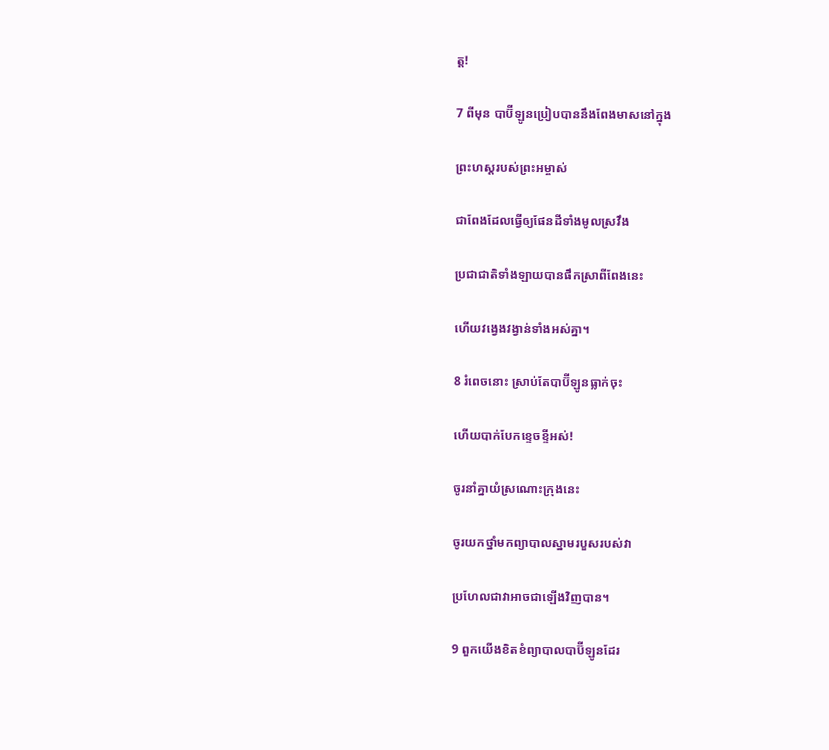ត្ត!

7 ពីមុន បាប៊ី‌ឡូនប្រៀបបាននឹងពែងមាសនៅក្នុង

ព្រះ‌ហស្ដរបស់ព្រះ‌អម្ចាស់

ជាពែងដែលធ្វើឲ្យផែនដីទាំងមូលស្រវឹង

ប្រជា‌ជាតិទាំង‌ឡាយបានផឹកស្រាពីពែងនេះ

ហើយវង្វេងវង្វាន់ទាំងអស់គ្នា។

8 រំពេចនោះ ស្រាប់តែបាប៊ី‌ឡូនធ្លាក់ចុះ

ហើយបាក់បែកខ្ទេច‌ខ្ទីអស់!

ចូរនាំគ្នាយំស្រណោះក្រុងនេះ

ចូរយកថ្នាំមកព្យាបាលស្នាមរបួសរបស់វា

ប្រហែលជាវាអាចជាឡើងវិញបាន។

9 ពួកយើងខិត‌ខំព្យាបាលបាប៊ី‌ឡូនដែរ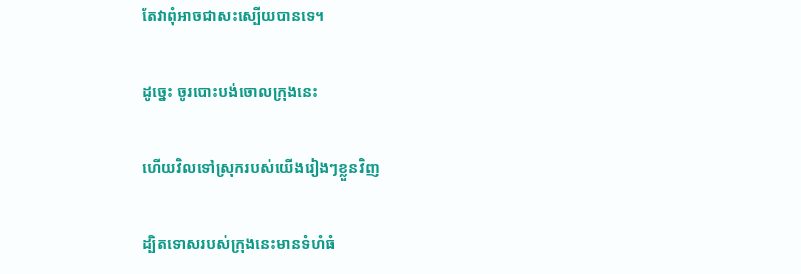តែវាពុំអាចជាសះ‌ស្បើយបានទេ។

ដូច្នេះ ចូរបោះបង់ចោលក្រុងនេះ

ហើយវិលទៅស្រុករបស់យើងរៀងៗខ្លួនវិញ

ដ្បិតទោសរបស់ក្រុងនេះមានទំហំធំ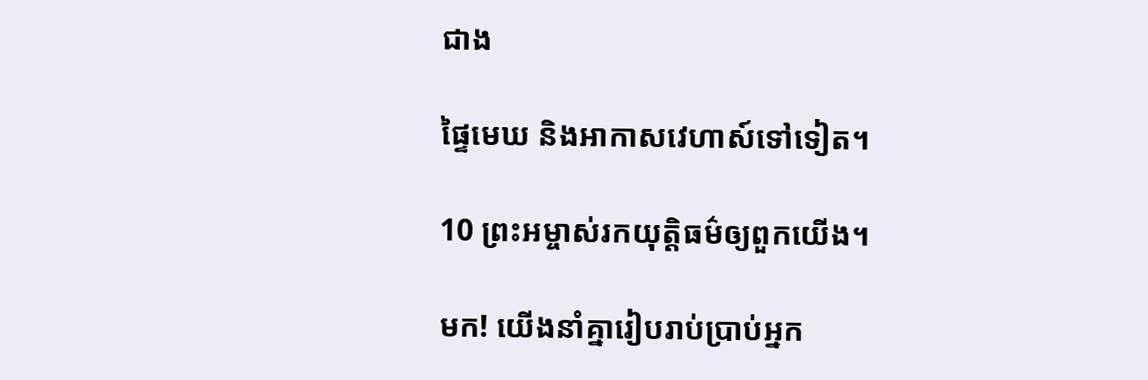ជាង

ផ្ទៃមេឃ និងអាកាស‌វេហាស៍ទៅទៀត។

10 ព្រះ‌អម្ចាស់រកយុត្តិធម៌ឲ្យពួកយើង។

មក! យើងនាំគ្នារៀបរាប់ប្រាប់អ្នក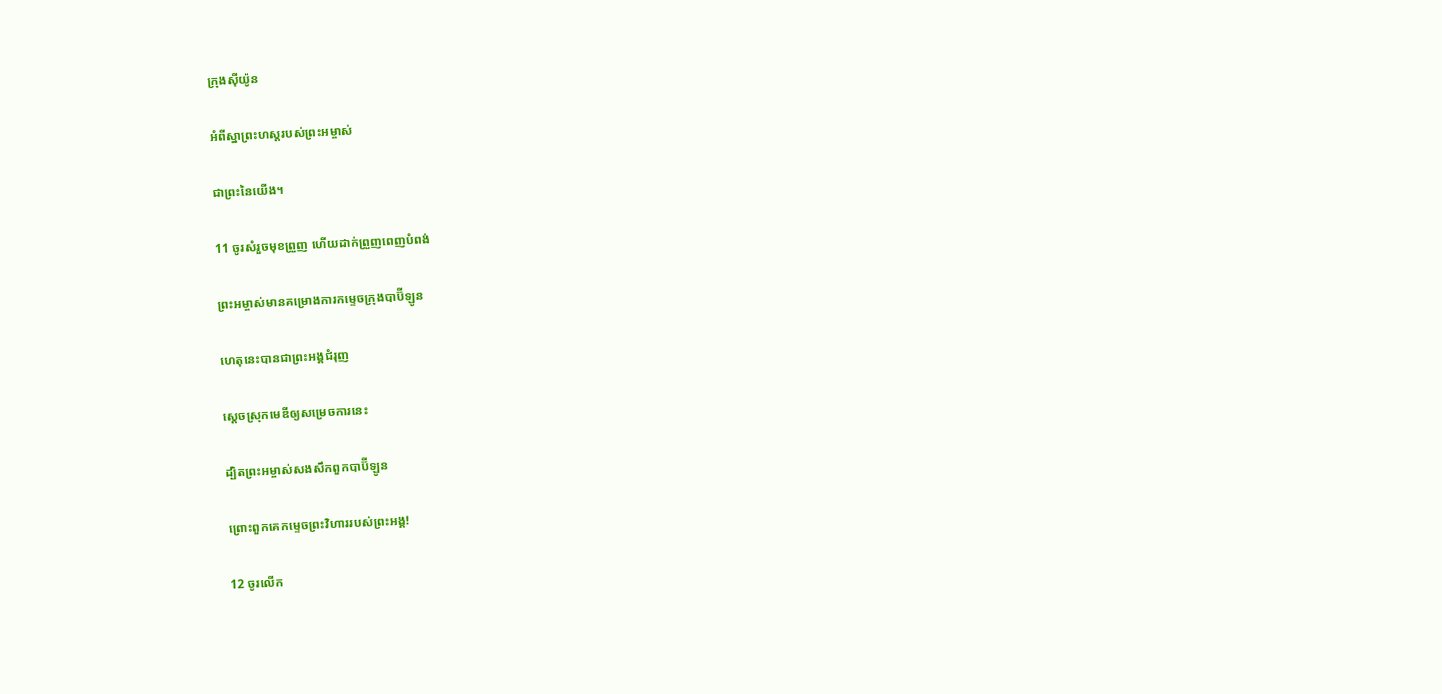ក្រុងស៊ីយ៉ូន

អំពីស្នាព្រះ‌ហស្ដរបស់ព្រះ‌អម្ចាស់

ជាព្រះនៃយើង។

11 ចូរសំរួចមុខព្រួញ ហើយដាក់ព្រួញពេញបំពង់

ព្រះ‌អម្ចាស់មានគម្រោង‌ការកម្ទេចក្រុងបាប៊ី‌ឡូន

ហេតុនេះបានជាព្រះ‌អង្គជំរុញ

ស្ដេចស្រុកមេឌីឲ្យសម្រេចការនេះ

ដ្បិតព្រះ‌អម្ចាស់សង‌សឹកពួកបាប៊ី‌ឡូន

ព្រោះពួកគេកម្ទេចព្រះ‌វិហាររបស់ព្រះ‌អង្គ!

12 ចូរលើក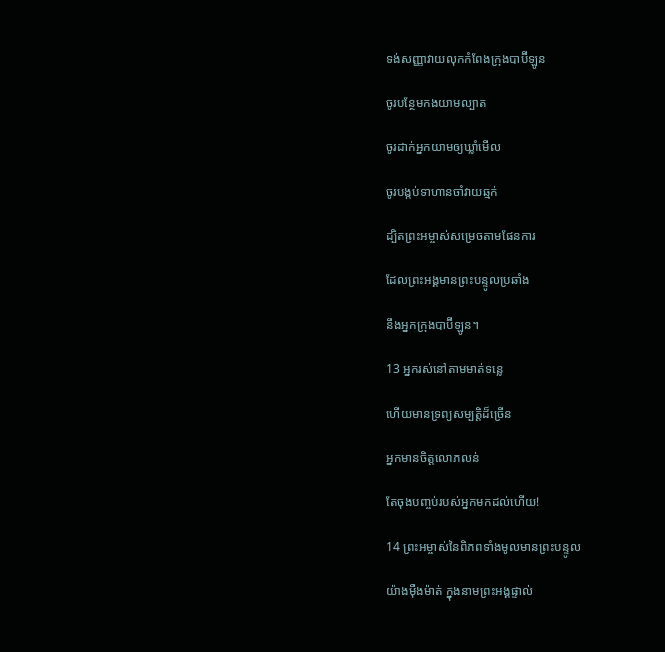ទង់សញ្ញាវាយលុកកំពែងក្រុងបាប៊ី‌ឡូន

ចូរបន្ថែមកងយាម‌ល្បាត

ចូរដាក់អ្នកយាមឲ្យឃ្លាំមើល

ចូរបង្កប់ទាហានចាំវាយឆ្មក់

ដ្បិតព្រះ‌អម្ចាស់សម្រេចតាមផែន‌ការ

ដែលព្រះ‌អង្គមានព្រះ‌បន្ទូលប្រឆាំង

នឹងអ្នកក្រុងបាប៊ី‌ឡូន។

13 អ្នករស់នៅតាមមាត់ទន្លេ

ហើយមានទ្រព្យសម្បត្តិដ៏ច្រើន

អ្នកមានចិត្តលោភ‌លន់

តែចុងបញ្ចប់របស់អ្នកមកដល់ហើយ!

14 ព្រះ‌អម្ចាស់នៃពិភពទាំងមូលមានព្រះ‌បន្ទូល

យ៉ាងម៉ឺង‌ម៉ាត់ ក្នុងនាមព្រះ‌អង្គផ្ទាល់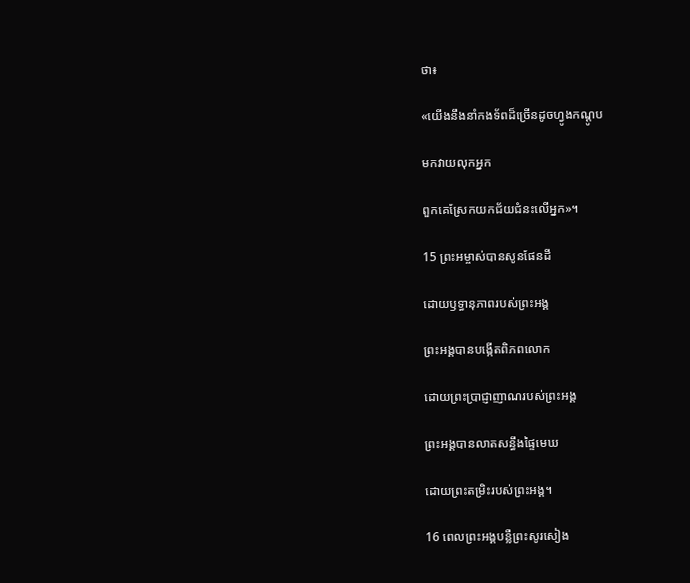ថា៖

«យើងនឹងនាំកង‌ទ័ពដ៏ច្រើនដូចហ្វូងកណ្ដូប

មកវាយលុកអ្នក

ពួកគេស្រែកយកជ័យ‌ជំនះលើអ្នក»។

15 ព្រះ‌អម្ចាស់បានសូនផែនដី

ដោយឫទ្ធា‌នុភាពរបស់ព្រះ‌អង្គ

ព្រះ‌អង្គបានបង្កើតពិភពលោក

ដោយព្រះ‌ប្រាជ្ញាញាណរបស់ព្រះ‌អង្គ

ព្រះ‌អង្គបានលាតសន្ធឹងផ្ទៃមេឃ

ដោយព្រះ‌តម្រិះរបស់ព្រះ‌អង្គ។

16 ពេលព្រះ‌អង្គបន្លឺព្រះ‌សូរសៀង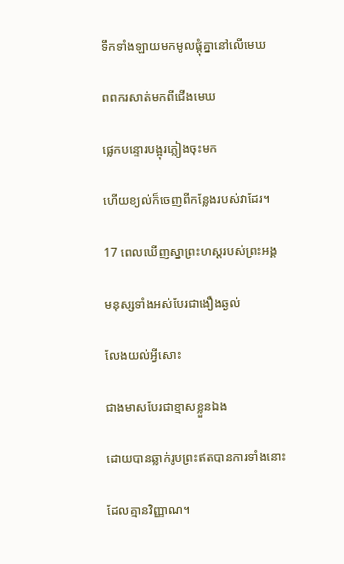ទឹកទាំង‌ឡាយមកមូលផ្ដុំគ្នានៅលើមេឃ

ពពករសាត់មកពីជើងមេឃ

ផ្លេកបន្ទោរបង្អុរភ្លៀងចុះមក

ហើយខ្យល់ក៏ចេញពីកន្លែងរបស់វាដែរ។

17 ពេលឃើញស្នាព្រះ‌ហស្ដរបស់ព្រះ‌អង្គ

មនុស្សទាំងអស់បែរជាងឿង‌ឆ្ងល់

លែងយល់អ្វីសោះ

ជាងមាសបែរជាខ្មាសខ្លួនឯង

ដោយបានឆ្លាក់រូបព្រះឥតបានការទាំងនោះ

ដែលគ្មានវិញ្ញាណ។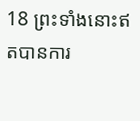18 ព្រះទាំងនោះឥតបានការ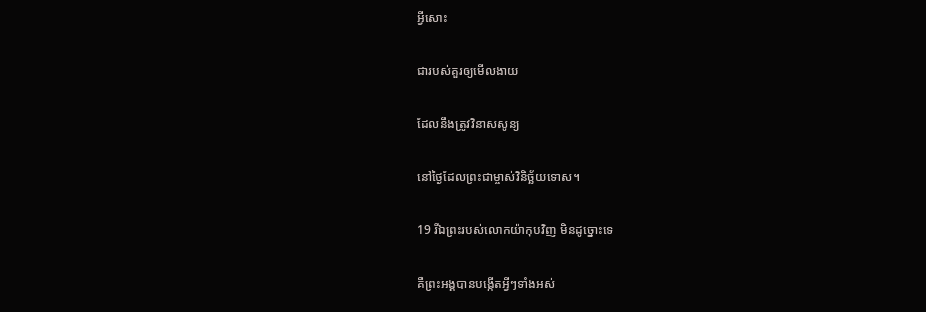អ្វីសោះ

ជារបស់គួរឲ្យមើល‌ងាយ

ដែលនឹងត្រូវវិនាសសូន្យ

នៅថ្ងៃដែលព្រះ‌ជាម្ចាស់វិនិច្ឆ័យទោស។

19 រីឯព្រះរបស់លោកយ៉ាកុបវិញ មិនដូច្នោះទេ

គឺព្រះ‌អង្គបានបង្កើតអ្វីៗទាំងអស់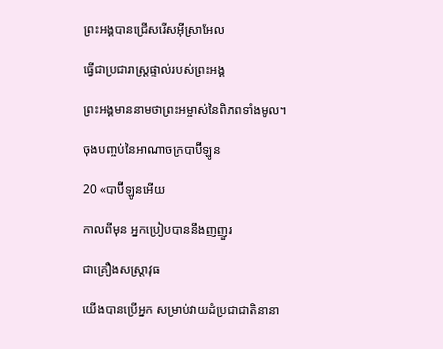ព្រះ‌អង្គបានជ្រើសរើសអ៊ីស្រា‌អែល

ធ្វើជាប្រជា‌រាស្ត្រផ្ទាល់របស់ព្រះ‌អង្គ

ព្រះ‌អង្គមាននាមថាព្រះ‌អម្ចាស់នៃពិភពទាំងមូល។

ចុងបញ្ចប់នៃអាណា‌ចក្របាប៊ី‌ឡូន

20 «បាប៊ី‌ឡូនអើយ

កាលពីមុន អ្នកប្រៀបបាននឹងញញួរ

ជាគ្រឿងសស្ត្រា‌វុធ

យើងបានប្រើអ្នក សម្រាប់វាយ‌ដំប្រជា‌ជាតិនានា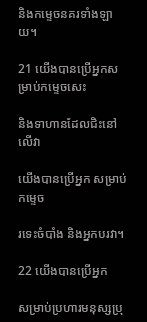និងកម្ទេចនគរទាំង‌ឡាយ។

21 យើងបានប្រើអ្នកសម្រាប់កម្ទេចសេះ

និងទាហានដែលជិះនៅលើវា

យើងបានប្រើអ្នក សម្រាប់កម្ទេច

រទេះចំបាំង និងអ្នកបរវា។

22 យើងបានប្រើអ្នក

សម្រាប់ប្រហារមនុស្សប្រុ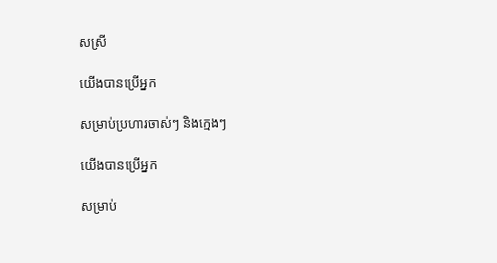សស្រី

យើងបានប្រើអ្នក

សម្រាប់ប្រហារចាស់ៗ និងក្មេងៗ

យើងបានប្រើអ្នក

សម្រាប់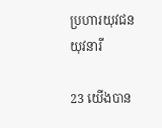ប្រហារយុវជនយុវ‌នារី

23 យើងបាន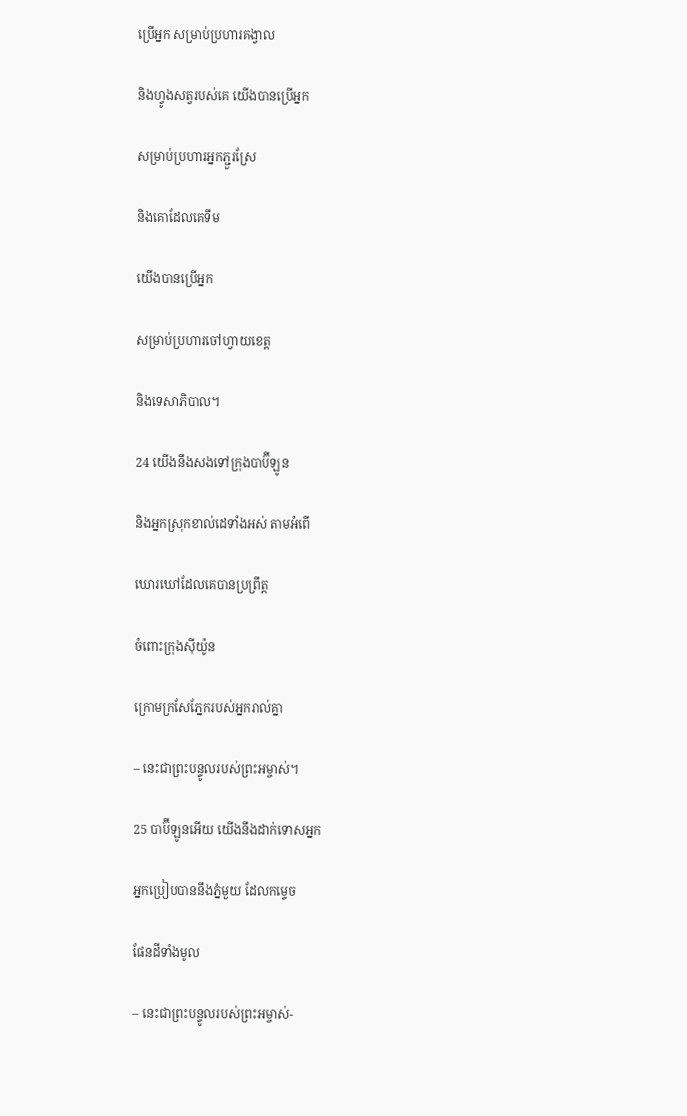ប្រើអ្នក សម្រាប់ប្រហារគង្វាល

និងហ្វូងសត្វរបស់គេ យើងបានប្រើអ្នក

សម្រាប់ប្រហារអ្នកភ្ជួរស្រែ

និងគោដែលគេទឹម

យើងបានប្រើអ្នក

សម្រាប់ប្រហារចៅហ្វាយខេត្ត

និងទេសា‌ភិបាល។

24 យើងនឹងសងទៅក្រុងបាប៊ី‌ឡូន

និងអ្នកស្រុកខាល់ដេទាំងអស់ តាមអំពើ

ឃោរ‌ឃៅដែលគេបានប្រព្រឹត្ត

ចំពោះក្រុងស៊ីយ៉ូន

ក្រោមក្រសែ‌ភ្នែករបស់អ្នករាល់គ្នា

– នេះជាព្រះ‌បន្ទូលរបស់ព្រះ‌អម្ចាស់។

25 បាប៊ី‌ឡូនអើយ យើងនឹងដាក់ទោសអ្នក

អ្នកប្រៀបបាននឹងភ្នំមួយ ដែលកម្ទេច

ផែនដីទាំងមូល

– នេះជាព្រះ‌បន្ទូលរបស់ព្រះ‌អម្ចាស់-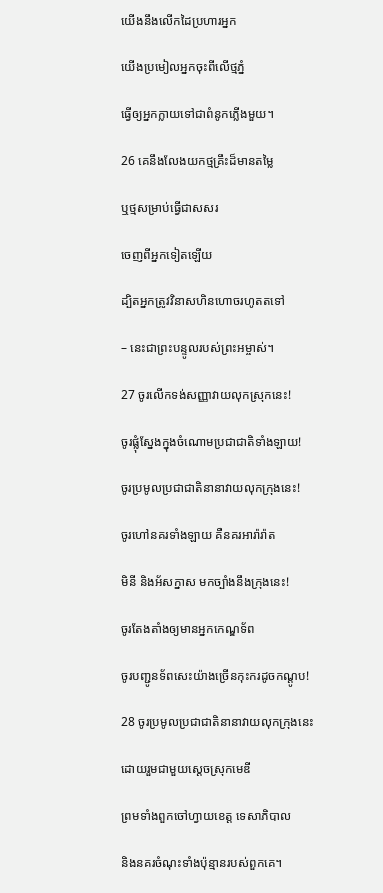យើងនឹងលើកដៃប្រហារអ្នក

យើងប្រមៀលអ្នកចុះពីលើថ្មភ្នំ

ធ្វើឲ្យអ្នកក្លាយទៅជាពំនូកភ្លើងមួយ។

26 គេនឹងលែងយកថ្មគ្រឹះដ៏មានតម្លៃ

ឬថ្មសម្រាប់ធ្វើជាសសរ

ចេញពីអ្នកទៀតឡើយ

ដ្បិតអ្នកត្រូវវិនាសហិន‌ហោចរហូតតទៅ

– នេះជាព្រះ‌បន្ទូលរបស់ព្រះ‌អម្ចាស់។

27 ចូរលើកទង់សញ្ញាវាយលុកស្រុកនេះ!

ចូរផ្លុំស្នែងក្នុងចំណោមប្រជា‌ជាតិទាំង‌ឡាយ!

ចូរប្រមូលប្រជា‌ជាតិនានាវាយលុកក្រុងនេះ!

ចូរហៅនគរទាំង‌ឡាយ គឺនគរអារ៉ា‌រ៉ាត

មិនី និងអ័ស‌ក្នាស មកច្បាំងនឹងក្រុងនេះ!

ចូរតែង‌តាំងឲ្យមានអ្នកកេណ្ឌទ័ព

ចូរបញ្ជូនទ័ពសេះយ៉ាងច្រើនកុះ‌ករដូចកណ្ដូប!

28 ចូរប្រមូលប្រជា‌ជាតិនានាវាយលុកក្រុងនេះ

ដោយរួមជាមួយស្ដេចស្រុកមេឌី

ព្រមទាំងពួកចៅហ្វាយខេត្ត ទេសា‌ភិបាល

និងនគរចំណុះទាំងប៉ុន្មានរបស់ពួកគេ។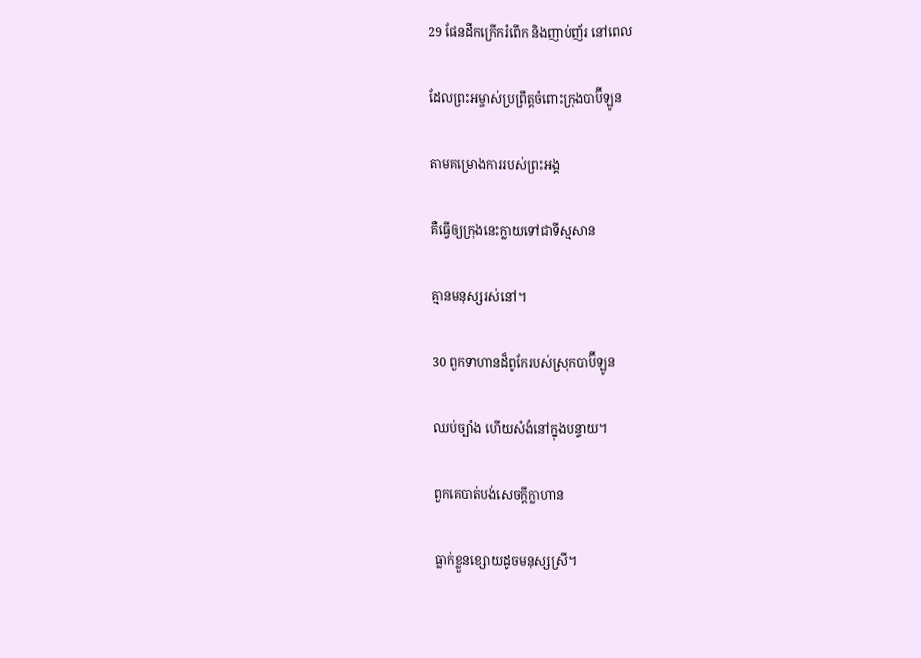29 ផែនដីកក្រើករំពើក និងញាប់‌ញ័រ នៅពេល

ដែលព្រះ‌អម្ចាស់ប្រព្រឹត្តចំពោះក្រុងបាប៊ី‌ឡូន

តាមគម្រោង‌ការរបស់ព្រះ‌អង្គ

គឺធ្វើឲ្យក្រុងនេះក្លាយទៅជាទីស្មសាន

គ្មានមនុស្សរស់នៅ។

30 ពួកទាហានដ៏ពូកែរបស់ស្រុកបាប៊ី‌ឡូន

ឈប់ច្បាំង ហើយសំងំនៅក្នុងបន្ទាយ។

ពួកគេបាត់បង់សេចក្ដីក្លា‌ហាន

ធ្លាក់ខ្លួនខ្សោយដូចមនុស្សស្រី។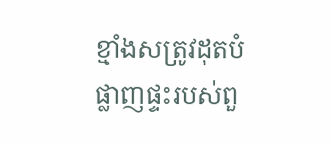ខ្មាំងសត្រូវដុតបំផ្លាញផ្ទះរបស់ពួ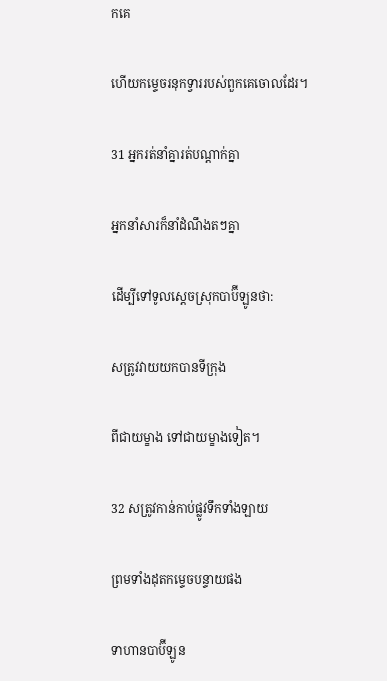កគេ

ហើយកម្ទេចរនុកទ្វាររបស់ពួកគេចោលដែរ។

31 អ្នករត់នាំគ្នារត់បណ្ដាក់គ្នា

អ្នកនាំសារក៏នាំដំណឹងតៗគ្នា

ដើម្បីទៅទូលស្ដេចស្រុកបាប៊ី‌ឡូនថា:

សត្រូវវាយយកបានទីក្រុង

ពីជាយម្ខាង ទៅជាយម្ខាងទៀត។

32 សត្រូវកាន់កាប់ផ្លូវទឹកទាំង‌ឡាយ

ព្រមទាំងដុតកម្ទេចបន្ទាយផង

ទាហានបាប៊ី‌ឡូន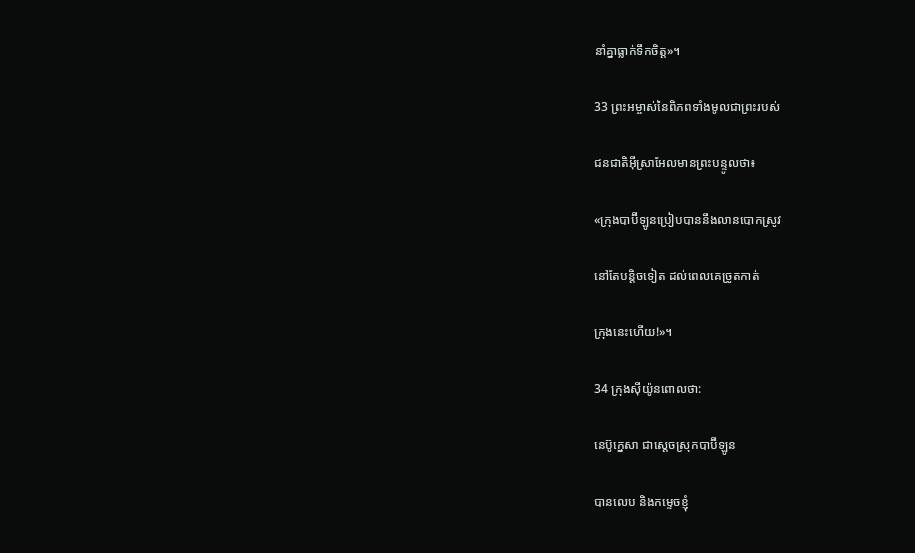នាំគ្នាធ្លាក់ទឹកចិត្ត»។

33 ព្រះ‌អម្ចាស់នៃពិភពទាំងមូលជាព្រះរបស់

ជន‌ជាតិអ៊ីស្រា‌អែលមានព្រះ‌បន្ទូលថា៖

«ក្រុងបាប៊ី‌ឡូនប្រៀបបាននឹងលានបោកស្រូវ

នៅតែបន្តិចទៀត ដល់ពេលគេច្រូតកាត់

ក្រុងនេះហើយ!»។

34 ក្រុងស៊ីយ៉ូនពោលថា:

នេប៊ូ‌ក្នេសា ជាស្ដេចស្រុកបាប៊ី‌ឡូន

បានលេប និងកម្ទេចខ្ញុំ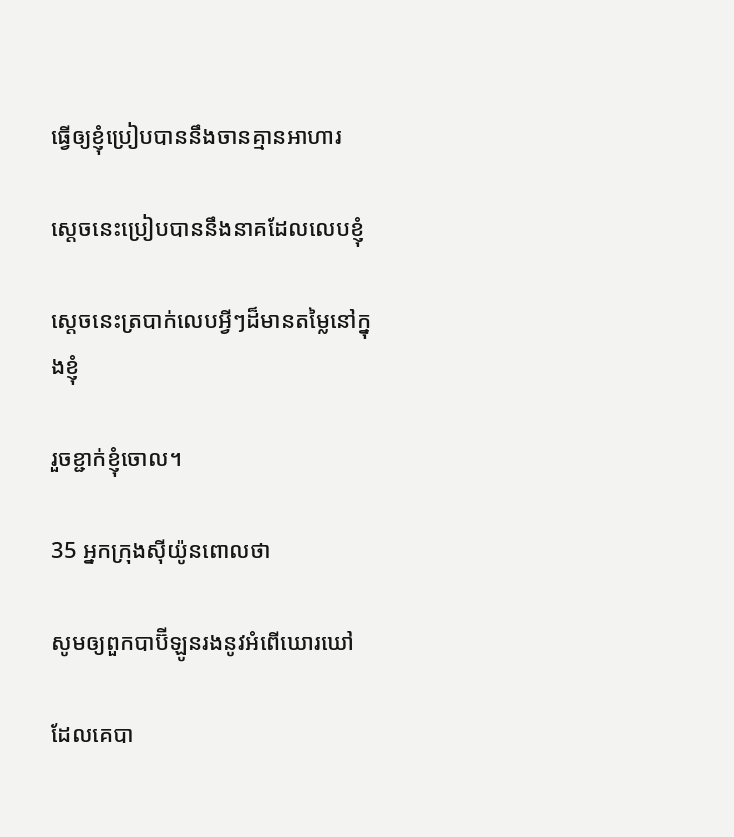ធ្វើឲ្យខ្ញុំប្រៀបបាននឹងចានគ្មានអាហារ

ស្ដេចនេះប្រៀបបាននឹងនាគដែលលេបខ្ញុំ

ស្ដេចនេះត្របាក់លេបអ្វីៗដ៏មានតម្លៃនៅក្នុងខ្ញុំ

រួចខ្ជាក់ខ្ញុំចោល។

35 អ្នកក្រុងស៊ីយ៉ូនពោលថា

សូមឲ្យពួកបាប៊ី‌ឡូនរងនូវអំពើឃោរ‌ឃៅ

ដែលគេបា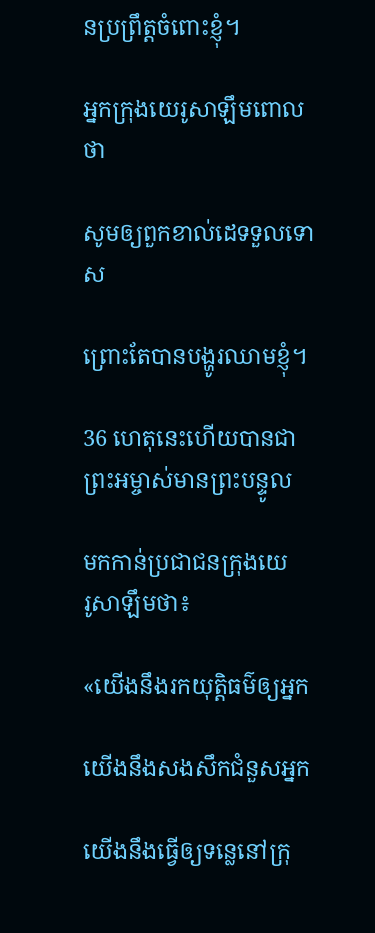នប្រព្រឹត្តចំពោះខ្ញុំ។

អ្នកក្រុងយេរូ‌សាឡឹមពោលថា

សូមឲ្យពួកខាល់ដេទទួលទោស

ព្រោះតែបានបង្ហូរឈាមខ្ញុំ។

36 ហេតុនេះហើយបានជាព្រះ‌អម្ចាស់មានព្រះ‌បន្ទូល

មកកាន់ប្រជា‌ជនក្រុងយេរូ‌សាឡឹមថា៖

«យើងនឹងរកយុត្តិធម៌ឲ្យអ្នក

យើងនឹងសង‌សឹកជំនួសអ្នក

យើងនឹងធ្វើឲ្យទន្លេនៅក្រុ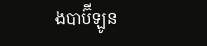ងបាប៊ី‌ឡូន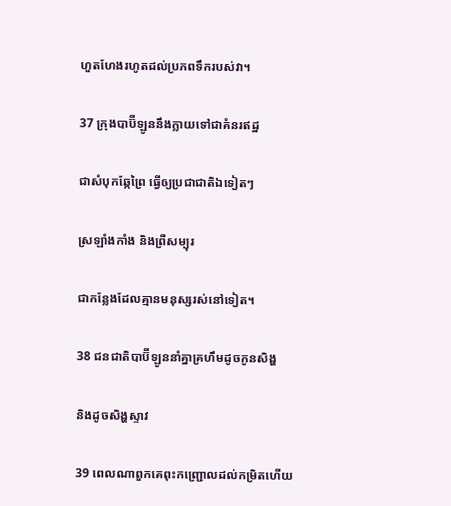ហួត‌ហែងរហូតដល់ប្រភពទឹករបស់វា។

37 ក្រុងបាប៊ី‌ឡូននឹងក្លាយទៅជាគំនរឥដ្ឋ

ជាសំបុកឆ្កែព្រៃ ធ្វើឲ្យប្រជា‌ជាតិឯទៀតៗ

ស្រឡាំង‌កាំង និងព្រឺសម្បុរ

ជាកន្លែងដែលគ្មានមនុស្សរស់នៅទៀត។

38 ជន‌ជាតិបាប៊ី‌ឡូននាំគ្នាគ្រហឹមដូចកូនសិង្ហ

និងដូចសិង្ហស្ទាវ

39 ពេលណាពួកគេពុះកញ្ជ្រោលដល់កម្រិតហើយ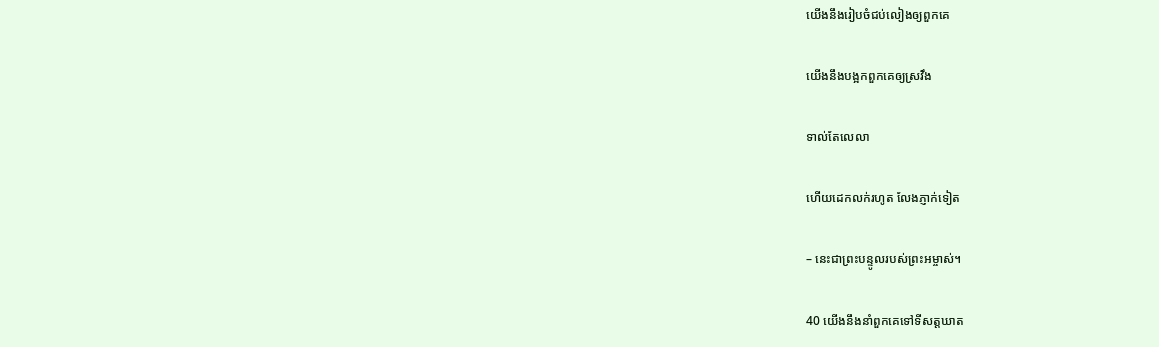យើងនឹងរៀបចំជប់‌លៀងឲ្យពួកគេ

យើងនឹងបង្អកពួកគេឲ្យស្រវឹង

ទាល់តែលេលា

ហើយដេកលក់រហូត លែងភ្ញាក់ទៀត

– នេះជាព្រះ‌បន្ទូលរបស់ព្រះ‌អម្ចាស់។

40 យើងនឹងនាំពួកគេទៅទីសត្ត‌ឃាត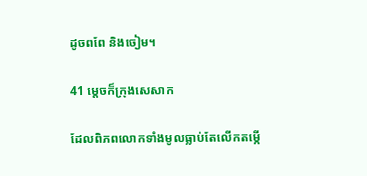ដូចពពែ និងចៀម។

41 ម្ដេចក៏ក្រុងសេសាក

ដែលពិភពលោកទាំងមូលធ្លាប់តែលើកតម្កើ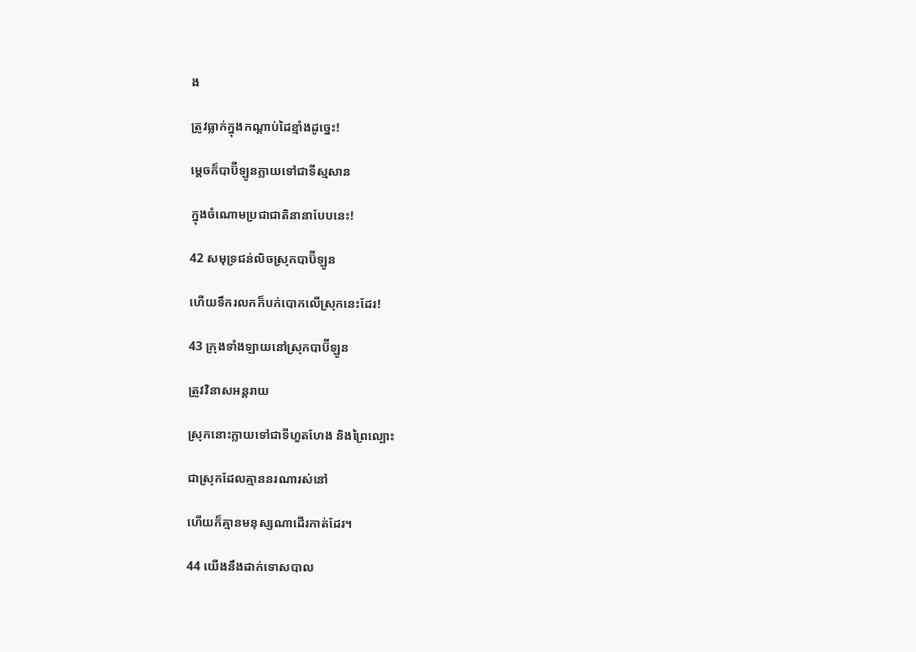ង

ត្រូវធ្លាក់ក្នុងកណ្ដាប់ដៃខ្មាំងដូច្នេះ!

ម្ដេចក៏បាប៊ី‌ឡូនក្លាយទៅជាទីស្មសាន

ក្នុងចំណោមប្រជា‌ជាតិនានាបែបនេះ!

42 សមុទ្រជន់លិចស្រុកបាប៊ី‌ឡូន

ហើយទឹករលកក៏បក់បោកលើស្រុកនេះដែរ!

43 ក្រុងទាំង‌ឡាយនៅស្រុកបាប៊ី‌ឡូន

ត្រូវវិនាសអន្តរាយ

ស្រុកនោះក្លាយទៅជាទីហួត‌ហែង និងព្រៃល្បោះ

ជាស្រុកដែលគ្មាននរណារស់នៅ

ហើយក៏គ្មានមនុស្សណាដើរកាត់ដែរ។

44 យើងនឹងដាក់ទោសបាល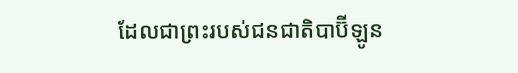ដែលជាព្រះរបស់ជន‌ជាតិបាប៊ី‌ឡូន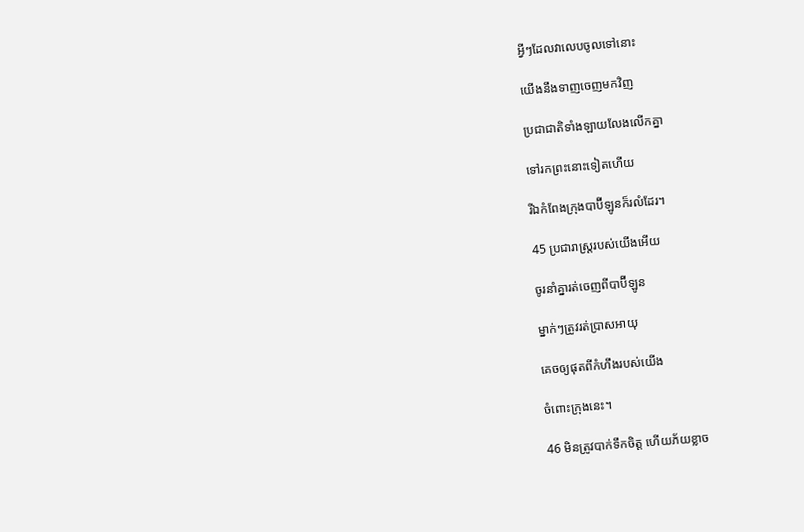អ្វីៗដែលវាលេបចូលទៅនោះ

យើងនឹងទាញចេញមកវិញ

ប្រជា‌ជាតិទាំង‌ឡាយលែងលើកគ្នា

ទៅរកព្រះនោះទៀតហើយ

រីឯកំពែងក្រុងបាប៊ី‌ឡូនក៏រលំដែរ។

45 ប្រជា‌រាស្ត្ររបស់យើងអើយ

ចូរនាំគ្នារត់ចេញពីបាប៊ី‌ឡូន

ម្នាក់ៗត្រូវរត់ប្រាសអាយុ

គេចឲ្យផុតពីកំហឹងរបស់យើង

ចំពោះក្រុងនេះ។

46 មិនត្រូវបាក់ទឹកចិត្ត ហើយភ័យខ្លាច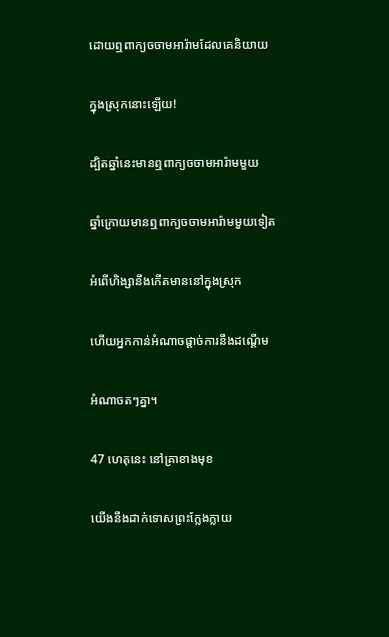ដោយឮពាក្យចចាម‌អារ៉ាមដែលគេនិយាយ

ក្នុងស្រុកនោះឡើយ!

ដ្បិតឆ្នាំនេះមានឮពាក្យចចាម‌អារ៉ាមមួយ

ឆ្នាំក្រោយមានឮពាក្យចចាម‌អារ៉ាមមួយទៀត

អំពើហិង្សានឹងកើតមាននៅក្នុងស្រុក

ហើយអ្នកកាន់អំណាចផ្ដាច់ការនឹងដណ្ដើម

អំណាចតៗគ្នា។

47 ហេតុនេះ នៅគ្រាខាងមុខ

យើងនឹងដាក់ទោសព្រះក្លែង‌ក្លាយ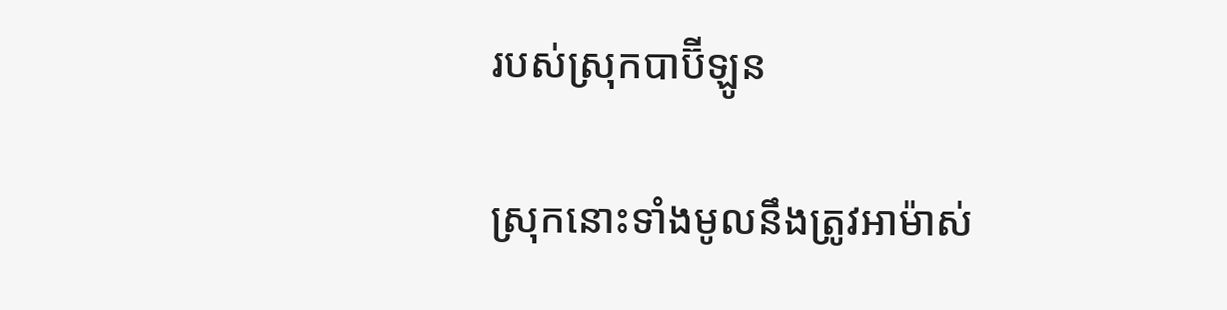របស់ស្រុកបាប៊ី‌ឡូន

ស្រុកនោះទាំងមូលនឹងត្រូវអាម៉ាស់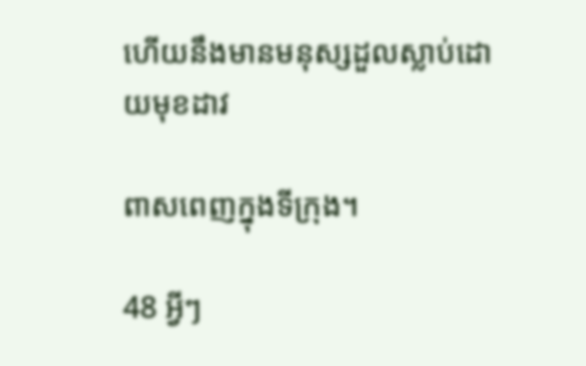ហើយនឹងមានមនុស្សដួលស្លាប់ដោយមុខដាវ

ពាស‌ពេញក្នុងទីក្រុង។

48 អ្វីៗ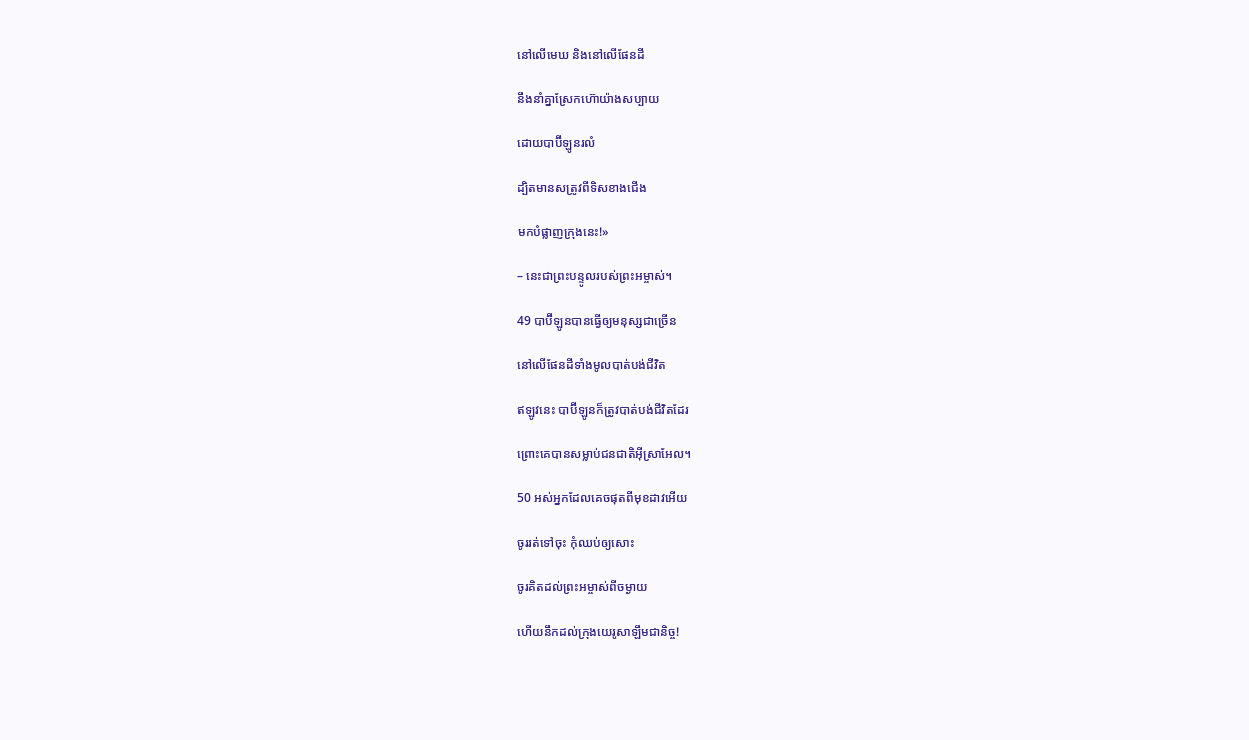នៅលើមេឃ និងនៅលើផែនដី

នឹងនាំគ្នាស្រែកហ៊ោយ៉ាងសប្បាយ

ដោយបាប៊ី‌ឡូនរលំ

ដ្បិតមានសត្រូវពីទិសខាងជើង

មកបំផ្លាញក្រុងនេះ!»

– នេះជាព្រះ‌បន្ទូលរបស់ព្រះ‌អម្ចាស់។

49 បាប៊ី‌ឡូនបានធ្វើឲ្យមនុស្សជាច្រើន

នៅលើផែនដីទាំងមូលបាត់បង់ជីវិត

ឥឡូវនេះ បាប៊ី‌ឡូនក៏ត្រូវបាត់បង់ជីវិតដែរ

ព្រោះគេបានសម្លាប់ជន‌ជាតិអ៊ីស្រា‌អែល។

50 អស់អ្នកដែលគេចផុតពីមុខដាវអើយ

ចូររត់ទៅចុះ កុំឈប់ឲ្យសោះ

ចូរគិតដល់ព្រះ‌អម្ចាស់ពីចម្ងាយ

ហើយនឹកដល់ក្រុងយេរូ‌សាឡឹមជា‌និច្ច!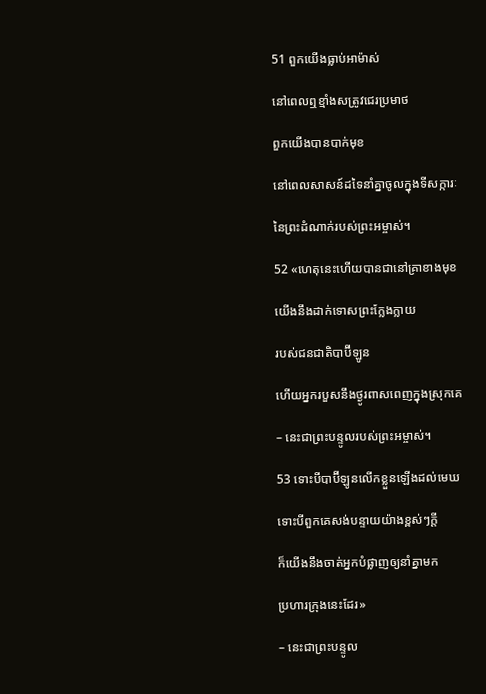51 ពួកយើងធ្លាប់អាម៉ាស់

នៅពេលឮខ្មាំងសត្រូវជេរប្រមាថ

ពួកយើងបានបាក់មុខ

នៅពេលសាសន៍ដទៃនាំគ្នាចូលក្នុងទី‌សក្ការៈ

នៃព្រះ‌ដំណាក់របស់ព្រះ‌អម្ចាស់។

52 «ហេតុនេះហើយបានជានៅគ្រាខាងមុខ

យើងនឹងដាក់ទោសព្រះក្លែង‌ក្លាយ

របស់ជន‌ជាតិបាប៊ី‌ឡូន

ហើយអ្នករបួសនឹងថ្ងូរពាស‌ពេញក្នុងស្រុកគេ

– នេះជាព្រះ‌បន្ទូលរបស់ព្រះ‌អម្ចាស់។

53 ទោះបីបាប៊ី‌ឡូនលើកខ្លួនឡើងដល់មេឃ

ទោះបីពួកគេសង់បន្ទាយយ៉ាងខ្ពស់ៗក្ដី

ក៏យើងនឹងចាត់អ្នកបំផ្លាញឲ្យនាំគ្នាមក

ប្រហារក្រុងនេះដែរ»

– នេះជាព្រះ‌បន្ទូល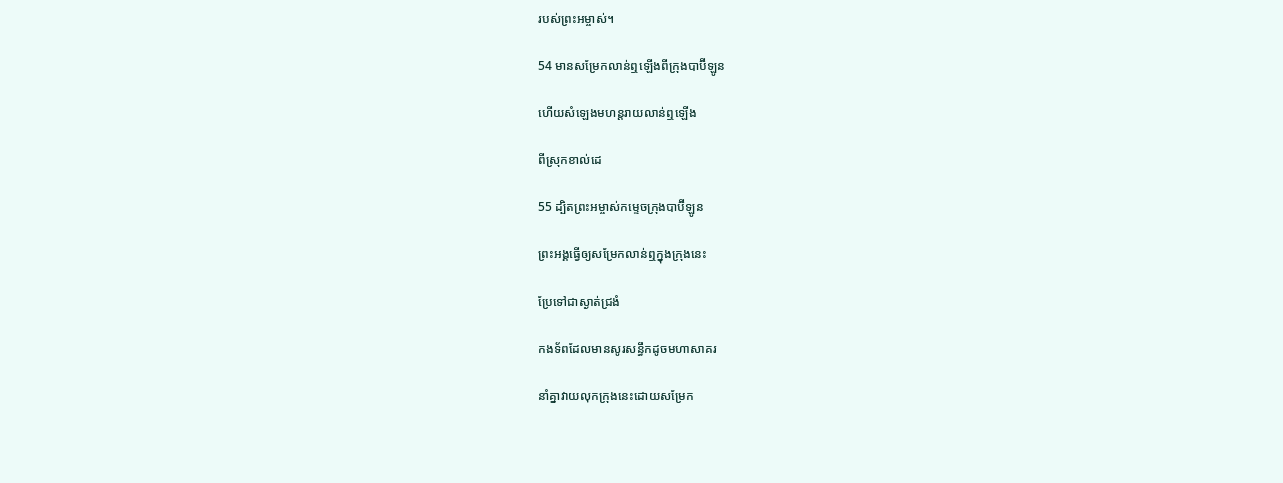របស់ព្រះ‌អម្ចាស់។

54 មានសម្រែកលាន់ឮឡើងពីក្រុងបាប៊ី‌ឡូន

ហើយសំឡេងមហន្ត‌រាយលាន់ឮឡើង

ពីស្រុកខាល់ដេ

55 ដ្បិតព្រះ‌អម្ចាស់កម្ទេចក្រុងបាប៊ី‌ឡូន

ព្រះ‌អង្គធ្វើឲ្យសម្រែកលាន់ឮក្នុងក្រុងនេះ

ប្រែទៅជាស្ងាត់ជ្រងំ

កង‌ទ័ពដែលមានសូរសន្ធឹកដូចមហាសាគរ

នាំគ្នាវាយលុកក្រុងនេះដោយសម្រែក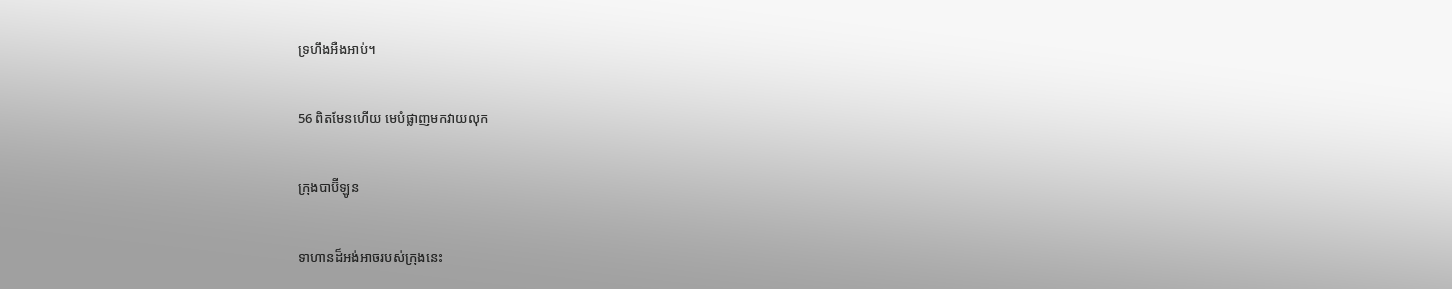ទ្រហឹងអឺង‌អាប់។

56 ពិតមែនហើយ មេបំផ្លាញមកវាយលុក

ក្រុងបាប៊ី‌ឡូន

ទាហានដ៏អង់‌អាចរបស់ក្រុងនេះ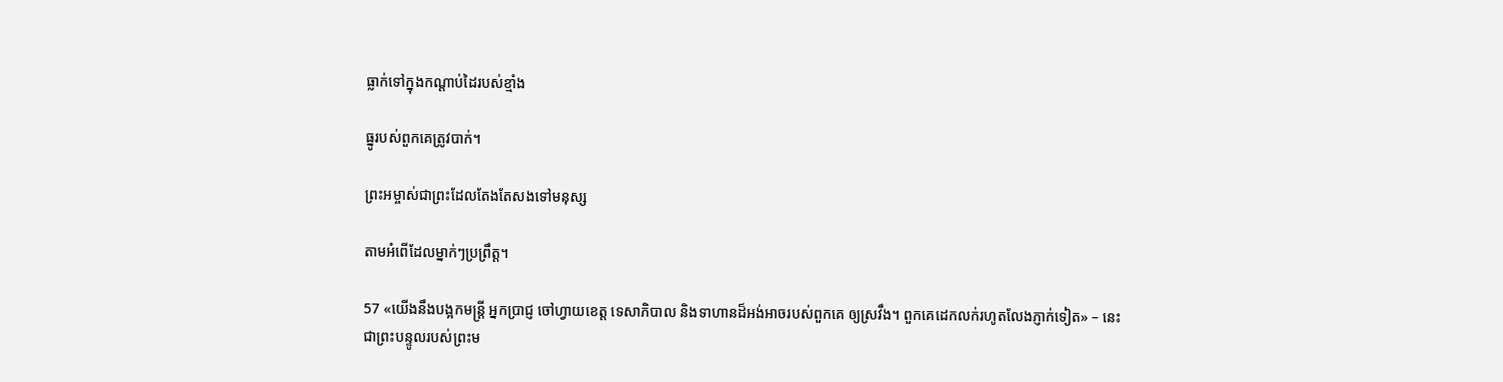ធ្លាក់ទៅក្នុងកណ្ដាប់ដៃរបស់ខ្មាំង

ធ្នូរបស់ពួកគេត្រូវបាក់។

ព្រះ‌អម្ចាស់ជាព្រះដែលតែងតែសងទៅមនុស្ស

តាមអំពើដែលម្នាក់ៗប្រព្រឹត្ត។

57 «យើងនឹងបង្អកមន្ត្រី អ្នកប្រាជ្ញ ចៅហ្វាយខេត្ត ទេសា‌ភិបាល និងទាហានដ៏អង់‌អាចរបស់ពួកគេ ឲ្យស្រវឹង។ ពួកគេដេកលក់រហូតលែងភ្ញាក់ទៀត» – នេះជាព្រះ‌បន្ទូលរបស់ព្រះ‌ម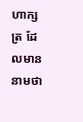ហា‌ក្សត្រ ដែលមាននាមថា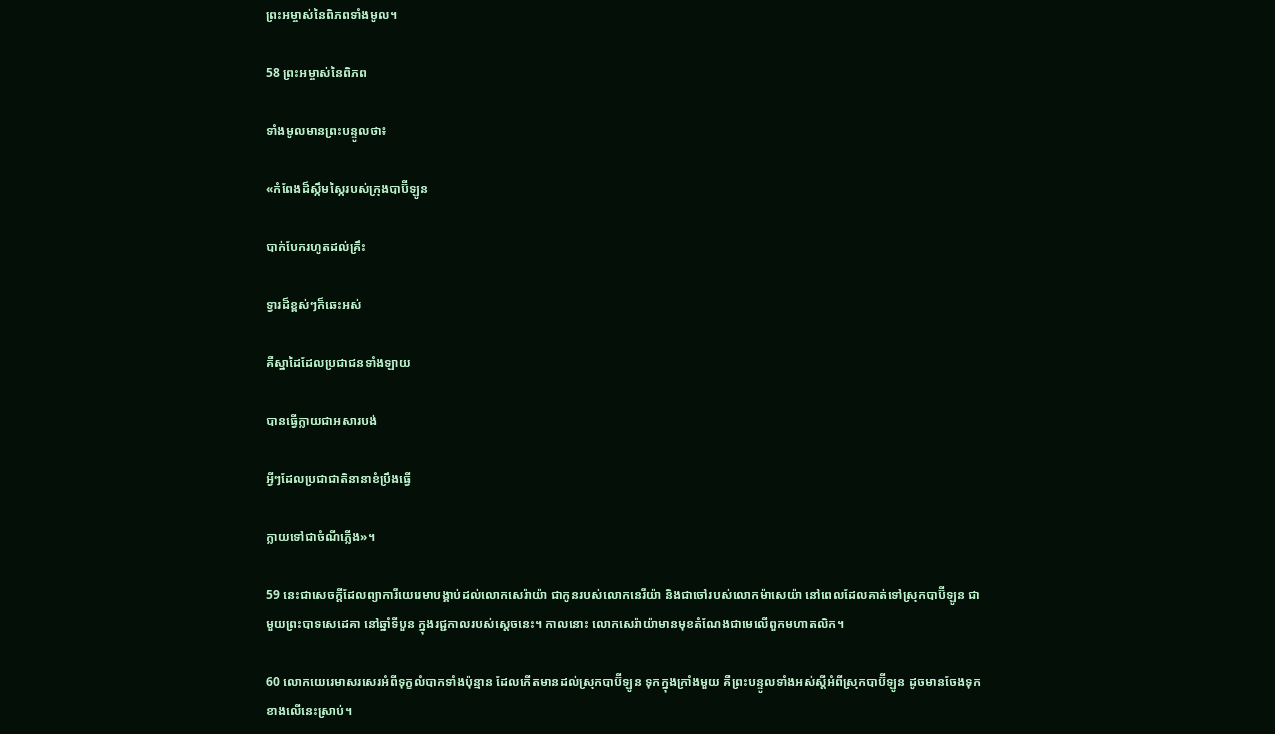ព្រះ‌អម្ចាស់នៃពិភពទាំងមូល។

58 ព្រះ‌អម្ចាស់នៃពិភព

ទាំងមូលមានព្រះ‌បន្ទូលថា៖

«កំពែងដ៏ស្កឹម‌ស្កៃរបស់ក្រុងបាប៊ី‌ឡូន

បាក់បែករហូតដល់គ្រឹះ

ទ្វារដ៏ខ្ពស់ៗក៏ឆេះអស់

គឺស្នា‌ដៃដែលប្រជា‌ជនទាំង‌ឡាយ

បានធ្វើក្លាយជាអសារ‌បង់

អ្វីៗដែលប្រជា‌ជាតិនានាខំប្រឹងធ្វើ

ក្លាយទៅជាចំណីភ្លើង»។

59 នេះជាសេចក្ដីដែលព្យាការីយេរេមាបង្គាប់ដល់លោកសេរ៉ាយ៉ា ជាកូនរបស់លោកនេរី‌យ៉ា និងជាចៅរបស់លោកម៉ាសេ‌យ៉ា នៅពេលដែលគាត់ទៅស្រុកបាប៊ី‌ឡូន ជាមួយព្រះ‌បាទសេដេ‌គា នៅឆ្នាំទីបួន ក្នុងរជ្ជកាលរបស់ស្ដេចនេះ។ កាលនោះ លោកសេរ៉ាយ៉ាមានមុខតំណែងជាមេលើពួកមហា‌តលិក។

60 លោកយេរេមាសរសេរអំពីទុក្ខលំបាកទាំងប៉ុន្មាន ដែលកើតមានដល់ស្រុកបាប៊ី‌ឡូន ទុកក្នុងក្រាំងមួយ គឺព្រះ‌បន្ទូលទាំងអស់ស្ដីអំពីស្រុកបាប៊ី‌ឡូន ដូចមានចែងទុកខាងលើនេះស្រាប់។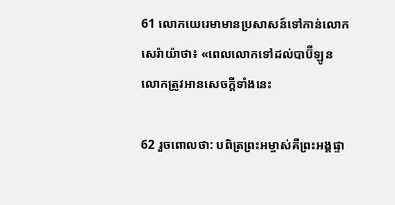61 លោកយេរេមាមានប្រសាសន៍ទៅកាន់លោកសេរ៉ាយ៉ាថា៖ «ពេលលោកទៅដល់បាប៊ី‌ឡូន លោកត្រូវអានសេចក្ដីទាំងនេះ

62 រួចពោលថា: បពិត្រព្រះ‌អម្ចាស់គឺព្រះ‌អង្គផ្ទា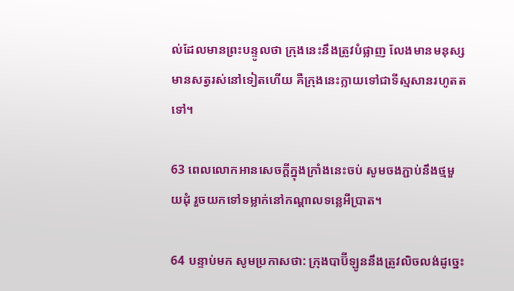ល់ដែលមានព្រះ‌បន្ទូលថា ក្រុងនេះនឹងត្រូវបំផ្លាញ លែងមានមនុស្ស មានសត្វរស់នៅទៀតហើយ គឺក្រុងនេះក្លាយទៅជាទីស្មសានរហូតតទៅ។

63 ពេលលោកអានសេចក្ដីក្នុងក្រាំងនេះចប់ សូមចងភ្ជាប់នឹងថ្មមួយដុំ រួចយកទៅទម្លាក់នៅកណ្ដាលទន្លេអឺប្រាត។

64 បន្ទាប់មក សូមប្រកាសថា: ក្រុងបាប៊ី‌ឡូននឹងត្រូវលិចលង់ដូច្នេះ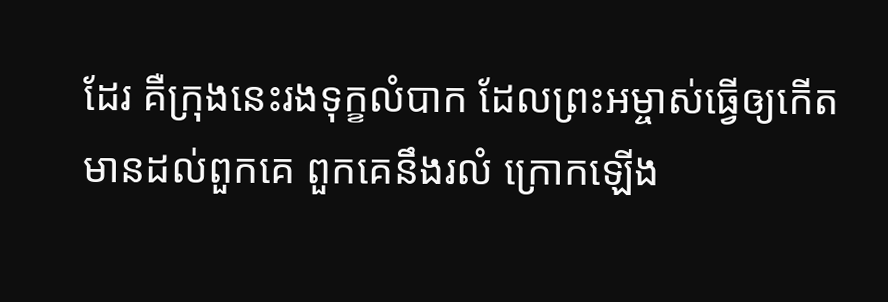ដែរ គឺក្រុងនេះរងទុក្ខលំបាក ដែលព្រះ‌អម្ចាស់ធ្វើឲ្យកើតមានដល់ពួកគេ ពួកគេនឹងរលំ ក្រោកឡើង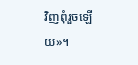វិញពុំរួចឡើយ»។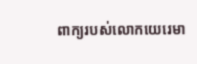ពាក្យរបស់លោកយេរេមា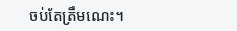ចប់តែត្រឹមណេះ។